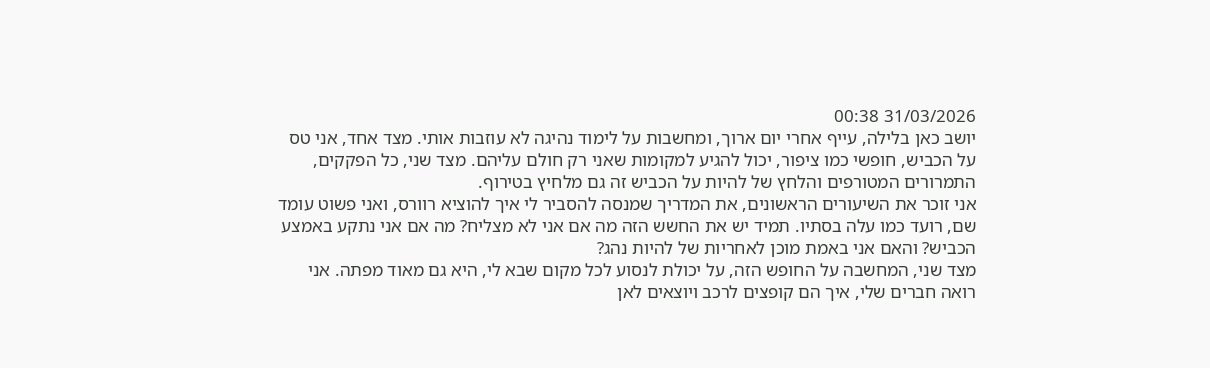31/03/2026 00:38
יושב כאן בלילה, עייף אחרי יום ארוך, ומחשבות על לימוד נהיגה לא עוזבות אותי. מצד אחד, אני טס על הכביש, חופשי כמו ציפור, יכול להגיע למקומות שאני רק חולם עליהם. מצד שני, כל הפקקים, התמרורים המטורפים והלחץ של להיות על הכביש זה גם מלחיץ בטירוף.
אני זוכר את השיעורים הראשונים, את המדריך שמנסה להסביר לי איך להוציא רוורס, ואני פשוט עומד שם, רועד כמו עלה בסתיו. תמיד יש את החשש הזה מה אם אני לא מצליח? מה אם אני נתקע באמצע הכביש? והאם אני באמת מוכן לאחריות של להיות נהג?
מצד שני, המחשבה על החופש הזה, על יכולת לנסוע לכל מקום שבא לי, היא גם מאוד מפתה. אני רואה חברים שלי, איך הם קופצים לרכב ויוצאים לאן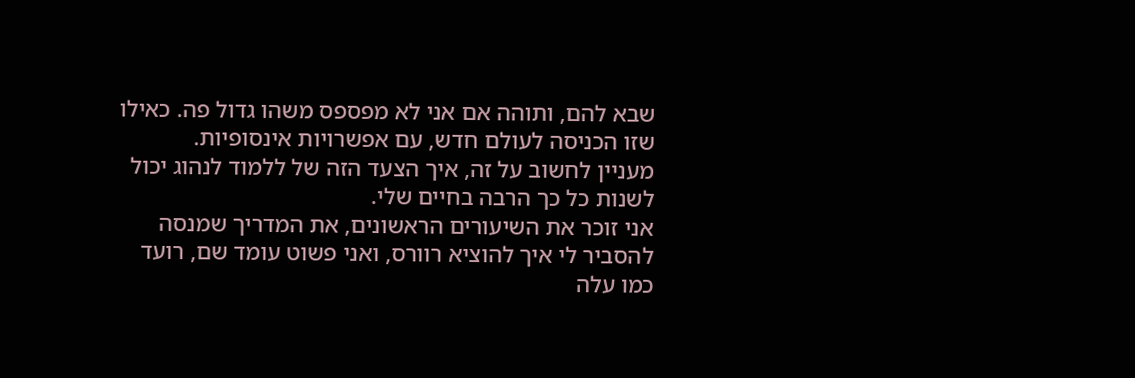שבא להם, ותוהה אם אני לא מפספס משהו גדול פה. כאילו שזו הכניסה לעולם חדש, עם אפשרויות אינסופיות.
מעניין לחשוב על זה, איך הצעד הזה של ללמוד לנהוג יכול לשנות כל כך הרבה בחיים שלי.
אני זוכר את השיעורים הראשונים, את המדריך שמנסה להסביר לי איך להוציא רוורס, ואני פשוט עומד שם, רועד כמו עלה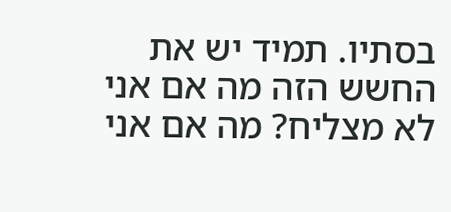בסתיו. תמיד יש את החשש הזה מה אם אני לא מצליח? מה אם אני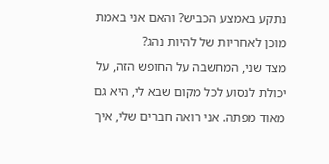נתקע באמצע הכביש? והאם אני באמת מוכן לאחריות של להיות נהג?
מצד שני, המחשבה על החופש הזה, על יכולת לנסוע לכל מקום שבא לי, היא גם מאוד מפתה. אני רואה חברים שלי, איך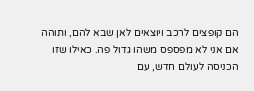הם קופצים לרכב ויוצאים לאן שבא להם, ותוהה אם אני לא מפספס משהו גדול פה. כאילו שזו הכניסה לעולם חדש, עם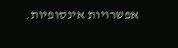אפשרויות אינסופיות.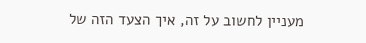מעניין לחשוב על זה, איך הצעד הזה של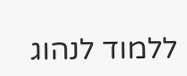ללמוד לנהוג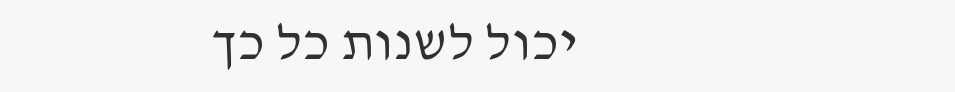יכול לשנות כל כך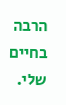הרבה בחיים שלי.